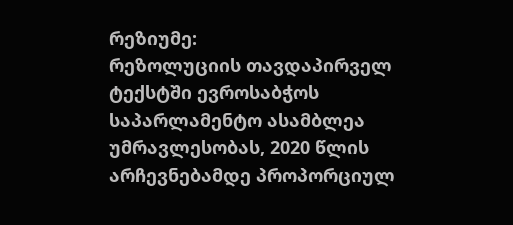რეზიუმე:
რეზოლუციის თავდაპირველ ტექსტში ევროსაბჭოს საპარლამენტო ასამბლეა უმრავლესობას, 2020 წლის არჩევნებამდე პროპორციულ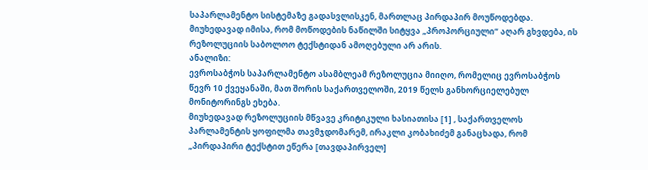საპარლამენტო სისტემაზე გადასვლისკენ, მართლაც პირდაპირ მოუწოდებდა. მიუხედავად იმისა, რომ მოწოდების ნაწილში სიტყვა „პროპორციული“ აღარ გხვდება, ის რეზოლუციის საბოლოო ტექსტიდან ამოღებული არ არის.
ანალიზი:
ევროსაბჭოს საპარლამენტო ასამბლეამ რეზოლუცია მიიღო, რომელიც ევროსაბჭოს წევრ 10 ქვეყანაში, მათ შორის საქართველოში, 2019 წელს განხორციელებულ მონიტორინგს ეხება.
მიუხედავად რეზოლუციის მწვავე კრიტიკული ხასიათისა [1] , საქართველოს პარლამენტის ყოფილმა თავმჯდომარემ, ირაკლი კობახიძემ განაცხადა, რომ „პირდაპირი ტექსტით ეწერა [თავდაპირველ]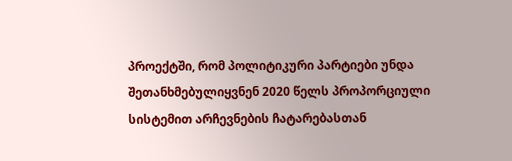პროექტში, რომ პოლიტიკური პარტიები უნდა შეთანხმებულიყვნენ 2020 წელს პროპორციული სისტემით არჩევნების ჩატარებასთან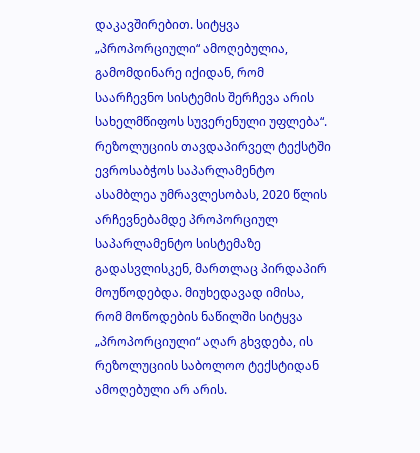დაკავშირებით. სიტყვა „პროპორციული“ ამოღებულია, გამომდინარე იქიდან, რომ საარჩევნო სისტემის შერჩევა არის სახელმწიფოს სუვერენული უფლება“.
რეზოლუციის თავდაპირველ ტექსტში ევროსაბჭოს საპარლამენტო ასამბლეა უმრავლესობას, 2020 წლის არჩევნებამდე პროპორციულ საპარლამენტო სისტემაზე გადასვლისკენ, მართლაც პირდაპირ მოუწოდებდა. მიუხედავად იმისა, რომ მოწოდების ნაწილში სიტყვა „პროპორციული“ აღარ გხვდება, ის რეზოლუციის საბოლოო ტექსტიდან ამოღებული არ არის.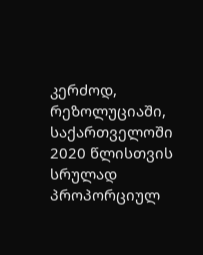კერძოდ, რეზოლუციაში, საქართველოში 2020 წლისთვის სრულად პროპორციულ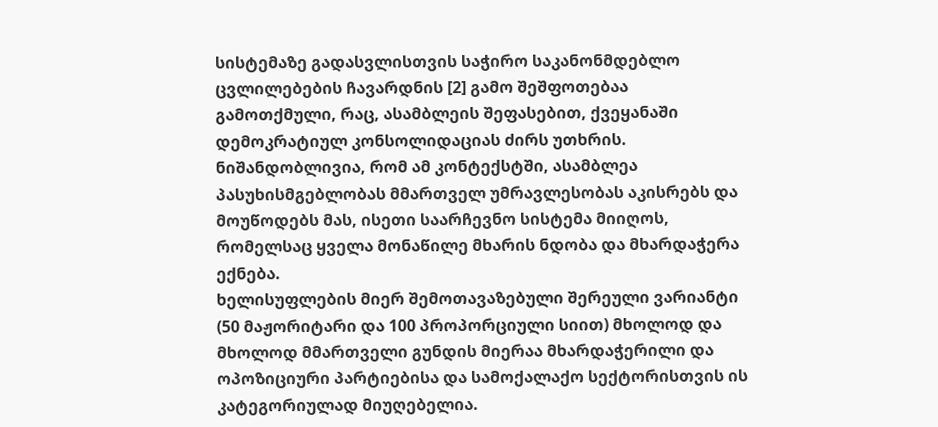სისტემაზე გადასვლისთვის საჭირო საკანონმდებლო ცვლილებების ჩავარდნის [2] გამო შეშფოთებაა გამოთქმული, რაც, ასამბლეის შეფასებით, ქვეყანაში დემოკრატიულ კონსოლიდაციას ძირს უთხრის. ნიშანდობლივია, რომ ამ კონტექსტში, ასამბლეა პასუხისმგებლობას მმართველ უმრავლესობას აკისრებს და მოუწოდებს მას, ისეთი საარჩევნო სისტემა მიიღოს, რომელსაც ყველა მონაწილე მხარის ნდობა და მხარდაჭერა ექნება.
ხელისუფლების მიერ შემოთავაზებული შერეული ვარიანტი (50 მაჟორიტარი და 100 პროპორციული სიით) მხოლოდ და მხოლოდ მმართველი გუნდის მიერაა მხარდაჭერილი და ოპოზიციური პარტიებისა და სამოქალაქო სექტორისთვის ის კატეგორიულად მიუღებელია.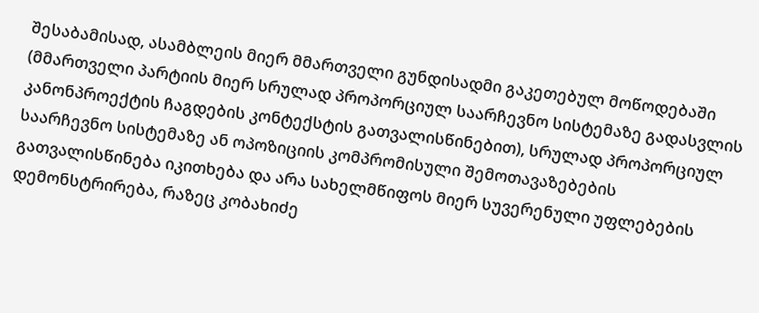შესაბამისად, ასამბლეის მიერ მმართველი გუნდისადმი გაკეთებულ მოწოდებაში (მმართველი პარტიის მიერ სრულად პროპორციულ საარჩევნო სისტემაზე გადასვლის კანონპროექტის ჩაგდების კონტექსტის გათვალისწინებით), სრულად პროპორციულ საარჩევნო სისტემაზე ან ოპოზიციის კომპრომისული შემოთავაზებების გათვალისწინება იკითხება და არა სახელმწიფოს მიერ სუვერენული უფლებების დემონსტრირება, რაზეც კობახიძე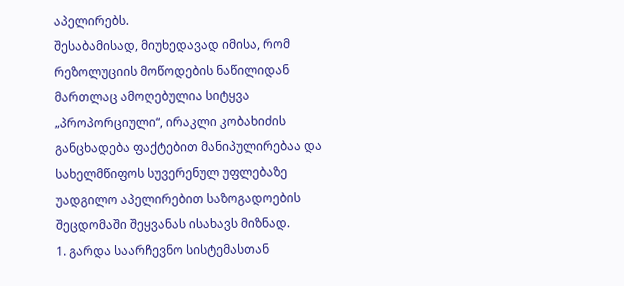აპელირებს.
შესაბამისად, მიუხედავად იმისა, რომ რეზოლუციის მოწოდების ნაწილიდან მართლაც ამოღებულია სიტყვა „პროპორციული“, ირაკლი კობახიძის განცხადება ფაქტებით მანიპულირებაა და სახელმწიფოს სუვერენულ უფლებაზე უადგილო აპელირებით საზოგადოების შეცდომაში შეყვანას ისახავს მიზნად.
1. გარდა საარჩევნო სისტემასთან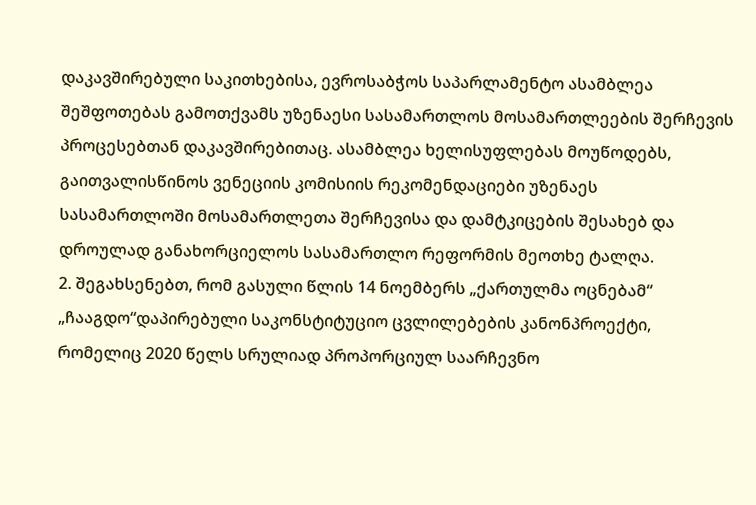დაკავშირებული საკითხებისა, ევროსაბჭოს საპარლამენტო ასამბლეა შეშფოთებას გამოთქვამს უზენაესი სასამართლოს მოსამართლეების შერჩევის პროცესებთან დაკავშირებითაც. ასამბლეა ხელისუფლებას მოუწოდებს, გაითვალისწინოს ვენეციის კომისიის რეკომენდაციები უზენაეს სასამართლოში მოსამართლეთა შერჩევისა და დამტკიცების შესახებ და დროულად განახორციელოს სასამართლო რეფორმის მეოთხე ტალღა.
2. შეგახსენებთ, რომ გასული წლის 14 ნოემბერს „ქართულმა ოცნებამ“ „ჩააგდო“დაპირებული საკონსტიტუციო ცვლილებების კანონპროექტი, რომელიც 2020 წელს სრულიად პროპორციულ საარჩევნო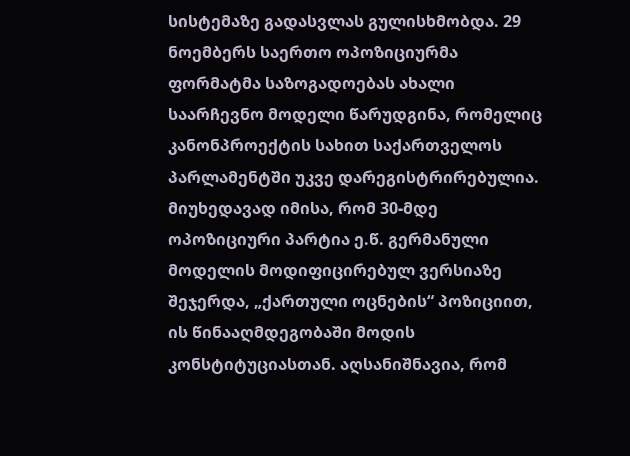სისტემაზე გადასვლას გულისხმობდა. 29 ნოემბერს საერთო ოპოზიციურმა ფორმატმა საზოგადოებას ახალი საარჩევნო მოდელი წარუდგინა, რომელიც კანონპროექტის სახით საქართველოს პარლამენტში უკვე დარეგისტრირებულია. მიუხედავად იმისა, რომ 30-მდე ოპოზიციური პარტია ე.წ. გერმანული მოდელის მოდიფიცირებულ ვერსიაზე შეჯერდა, „ქართული ოცნების“ პოზიციით, ის წინააღმდეგობაში მოდის კონსტიტუციასთან. აღსანიშნავია, რომ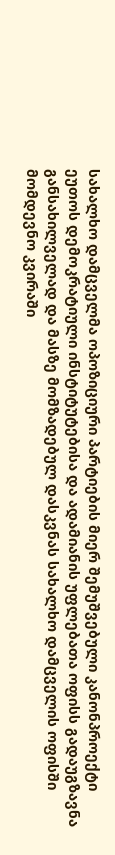სახალხო დამცველმა ოპოზიციური პარტიების მიერ შემუშვებული კანონპროექტი ეუთოს დემოკრატიული ინსტიტუტებისა და ადამიანის უფლებათა ოფისს გადაუგზავნა განსახილველად და მასზე მომზადებულ დასკვნას სახალხო დამცველის ოფისში მომდევნო კვირაში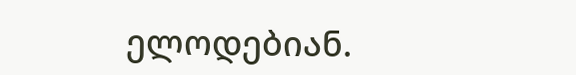ელოდებიან.